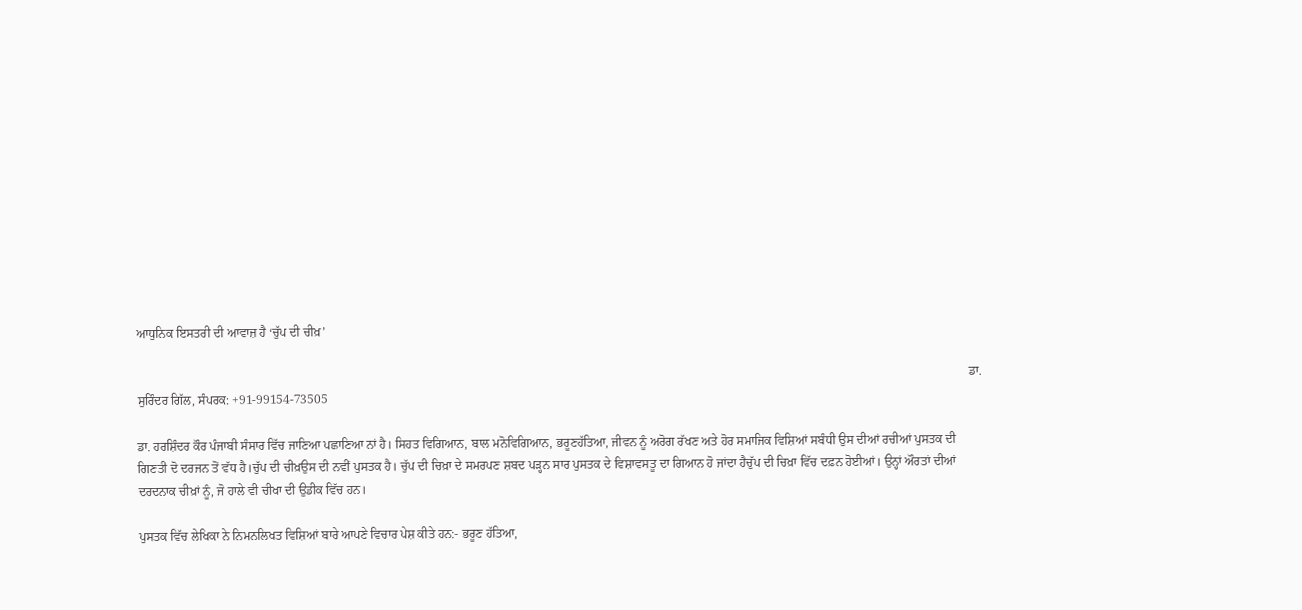ਆਧੁਨਿਕ ਇਸਤਰੀ ਦੀ ਆਵਾਜ਼ ਹੈ ‘ਚੁੱਪ ਦੀ ਚੀਖ਼’

                                                                                                                                                                                                                                                                          ਡਾ. ਸੁਰਿੰਦਰ ਗਿੱਲ, ਸੰਪਰਕ: +91-99154-73505

ਡਾ. ਹਰਸ਼ਿੰਦਰ ਕੌਰ ਪੰਜਾਬੀ ਸੰਸਾਰ ਵਿੱਚ ਜਾਣਿਆ ਪਛਾਣਿਆ ਨਾਂ ਹੈ। ਸਿਹਤ ਵਿਗਿਆਨ, ਬਾਲ ਮਨੋਵਿਗਿਆਨ, ਭਰੂਣਹੱਤਿਆ, ਜੀਵਨ ਨੂੰ ਅਰੋਗ ਰੱਖਣ ਅਤੇ ਹੋਰ ਸਮਾਜਿਕ ਵਿਸ਼ਿਆਂ ਸਬੰਧੀ ਉਸ ਦੀਆਂ ਰਚੀਆਂ ਪੁਸਤਕ ਦੀ ਗਿਣਤੀ ਦੋ ਦਰਜਨ ਤੋਂ ਵੱਧ ਹੈ।ਚੁੱਪ ਦੀ ਚੀਖ਼ਉਸ ਦੀ ਨਵੀਂ ਪੁਸਤਕ ਹੈ। ਚੁੱਪ ਦੀ ਚਿਖ਼ਾ ਦੇ ਸਮਰਪਣ ਸ਼ਬਦ ਪੜ੍ਹਨ ਸਾਰ ਪੁਸਤਕ ਦੇ ਵਿਸ਼ਾਵਸਤੂ ਦਾ ਗਿਆਨ ਹੋ ਜਾਂਦਾ ਹੈਚੁੱਪ ਦੀ ਚਿਖ਼ਾ ਵਿੱਚ ਦਫ਼ਨ ਹੋਈਆਂ। ਉਨ੍ਹਾਂ ਔਰਤਾਂ ਦੀਆਂ ਦਰਦਨਾਕ ਚੀਖ਼ਾਂ ਨੂੰ, ਜੋ ਹਾਲੇ ਵੀ ਚੀਖਾ ਦੀ ਉਡੀਕ ਵਿੱਚ ਹਨ।

ਪੁਸਤਕ ਵਿੱਚ ਲੇਖਿਕਾ ਨੇ ਨਿਮਨਲਿਖਤ ਵਿਸ਼ਿਆਂ ਬਾਰੇ ਆਪਣੇ ਵਿਚਾਰ ਪੇਸ਼ ਕੀਤੇ ਹਨ:- ਭਰੂਣ ਹੱਤਿਆ,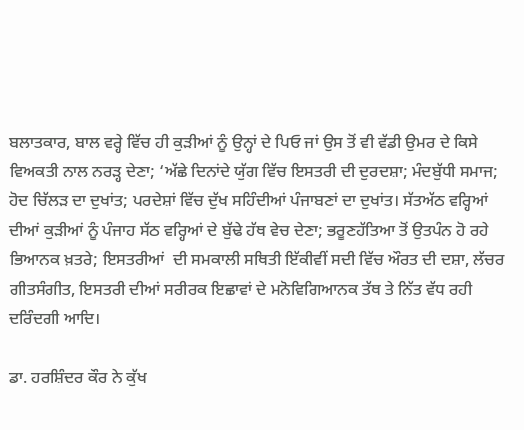ਬਲਾਤਕਾਰ, ਬਾਲ ਵਰ੍ਹੇ ਵਿੱਚ ਹੀ ਕੁੜੀਆਂ ਨੂੰ ਉਨ੍ਹਾਂ ਦੇ ਪਿਓ ਜਾਂ ਉਸ ਤੋਂ ਵੀ ਵੱਡੀ ਉਮਰ ਦੇ ਕਿਸੇ ਵਿਅਕਤੀ ਨਾਲ ਨਰੜ੍ਹ ਦੇਣਾ; ‘ਅੱਛੇ ਦਿਨਾਂਦੇ ਯੁੱਗ ਵਿੱਚ ਇਸਤਰੀ ਦੀ ਦੁਰਦਸ਼ਾ; ਮੰਦਬੁੱਧੀ ਸਮਾਜ; ਹੋਦ ਚਿੱਲੜ ਦਾ ਦੁਖਾਂਤ; ਪਰਦੇਸ਼ਾਂ ਵਿੱਚ ਦੁੱਖ ਸਹਿੰਦੀਆਂ ਪੰਜਾਬਣਾਂ ਦਾ ਦੁਖਾਂਤ। ਸੱਤਅੱਠ ਵਰ੍ਹਿਆਂ ਦੀਆਂ ਕੁੜੀਆਂ ਨੂੰ ਪੰਜਾਹ ਸੱਠ ਵਰ੍ਹਿਆਂ ਦੇ ਬੁੱਢੇ ਹੱਥ ਵੇਚ ਦੇਣਾ; ਭਰੂਣਹੱਤਿਆ ਤੋਂ ਉਤਪੰਨ ਹੋ ਰਹੇ ਭਿਆਨਕ ਖ਼ਤਰੇ; ਇਸਤਰੀਆਂ  ਦੀ ਸਮਕਾਲੀ ਸਥਿਤੀ ਇੱਕੀਵੀਂ ਸਦੀ ਵਿੱਚ ਔਰਤ ਦੀ ਦਸ਼ਾ, ਲੱਚਰ ਗੀਤਸੰਗੀਤ, ਇਸਤਰੀ ਦੀਆਂ ਸਰੀਰਕ ਇਛਾਵਾਂ ਦੇ ਮਨੋਵਿਗਿਆਨਕ ਤੱਥ ਤੇ ਨਿੱਤ ਵੱਧ ਰਹੀ ਦਰਿੰਦਗੀ ਆਦਿ।

ਡਾ. ਹਰਸ਼ਿੰਦਰ ਕੌਰ ਨੇ ਕੁੱਖ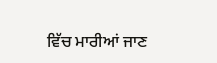ਵਿੱਚ ਮਾਰੀਆਂ ਜਾਣ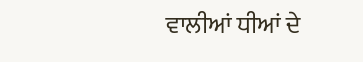ਵਾਲੀਆਂ ਧੀਆਂ ਦੇ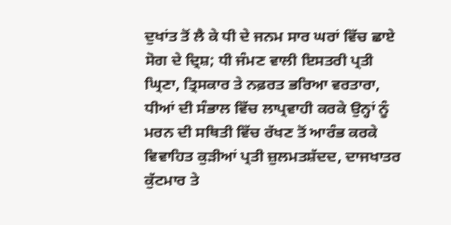ਦੁਖਾਂਤ ਤੋਂ ਲੈ ਕੇ ਧੀ ਦੇ ਜਨਮ ਸਾਰ ਘਰਾਂ ਵਿੱਚ ਛਾਏ ਸੋਗ ਦੇ ਦ੍ਰਿਸ਼; ਧੀ ਜੰਮਣ ਵਾਲੀ ਇਸਤਰੀ ਪ੍ਰਤੀ  ਘ੍ਰਿਣਾ, ਤ੍ਰਿਸਕਾਰ ਤੇ ਨਫ਼ਰਤ ਭਰਿਆ ਵਰਤਾਰਾ, ਧੀਆਂ ਦੀ ਸੰਭਾਲ ਵਿੱਚ ਲਾਪ੍ਰਵਾਹੀ ਕਰਕੇ ਉਨ੍ਹਾਂ ਨੂੰ ਮਰਨ ਦੀ ਸਥਿਤੀ ਵਿੱਚ ਰੱਖਣ ਤੋਂ ਆਰੰਭ ਕਰਕੇ ਵਿਵਾਹਿਤ ਕੁੜੀਆਂ ਪ੍ਰਤੀ ਜ਼ੁਲਮਤਸ਼ੱਦਦ, ਦਾਜਖਾਤਰ ਕੁੱਟਮਾਰ ਤੇ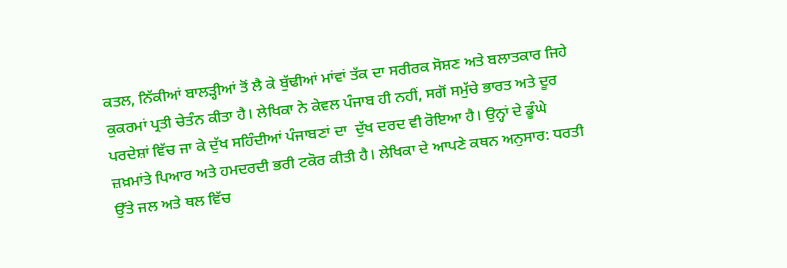ਕਤਲ, ਨਿੱਕੀਆਂ ਬਾਲੜ੍ਹੀਆਂ ਤੋਂ ਲੈ ਕੇ ਬੁੱਢੀਆਂ ਮਾਂਵਾਂ ਤੱਕ ਦਾ ਸਰੀਰਕ ਸੋਸ਼ਣ ਅਤੇ ਬਲਾਤਕਾਰ ਜਿਹੇ ਕੁਕਰਮਾਂ ਪ੍ਰਤੀ ਚੇਤੰਨ ਕੀਤਾ ਹੈ। ਲੇਖਿਕਾ ਨੇ ਕੇਵਲ ਪੰਜਾਬ ਹੀ ਨਹੀਂ, ਸਗੋਂ ਸਮੁੱਚੇ ਭਾਰਤ ਅਤੇ ਦੂਰ ਪਰਦੇਸ਼ਾਂ ਵਿੱਚ ਜਾ ਕੇ ਦੁੱਖ ਸਹਿੰਦੀਆਂ ਪੰਜਾਬਣਾਂ ਦਾ  ਦੁੱਖ ਦਰਦ ਵੀ ਰੋਇਆ ਹੈ। ਉਨ੍ਹਾਂ ਦੇ ਡੂੰਘੇ ਜ਼ਖ਼ਮਾਂਤੇ ਪਿਆਰ ਅਤੇ ਹਮਦਰਦੀ ਭਰੀ ਟਕੋਰ ਕੀਤੀ ਹੈ। ਲੇਖਿਕਾ ਦੇ ਆਪਣੇ ਕਥਨ ਅਨੁਸਾਰ: ਧਰਤੀ ਉੱਤੇ ਜਲ ਅਤੇ ਥਲ ਵਿੱਚ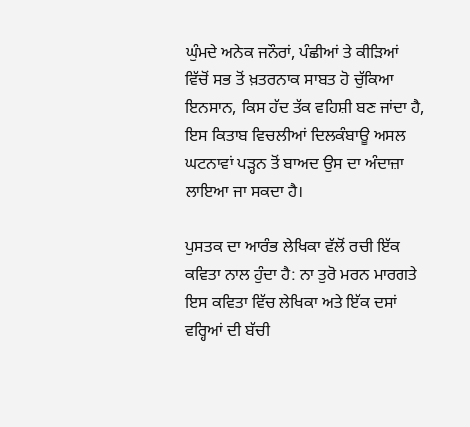ਘੁੰਮਦੇ ਅਨੇਕ ਜਨੌਰਾਂ, ਪੰਛੀਆਂ ਤੇ ਕੀੜਿਆਂ ਵਿੱਚੋਂ ਸਭ ਤੋਂ ਖ਼ਤਰਨਾਕ ਸਾਬਤ ਹੋ ਚੁੱਕਿਆ ਇਨਸਾਨ, ਕਿਸ ਹੱਦ ਤੱਕ ਵਹਿਸ਼ੀ ਬਣ ਜਾਂਦਾ ਹੈ, ਇਸ ਕਿਤਾਬ ਵਿਚਲੀਆਂ ਦਿਲਕੰਬਾਊ ਅਸਲ ਘਟਨਾਵਾਂ ਪੜ੍ਹਨ ਤੋਂ ਬਾਅਦ ਉਸ ਦਾ ਅੰਦਾਜ਼ਾ ਲਾਇਆ ਜਾ ਸਕਦਾ ਹੈ।

ਪੁਸਤਕ ਦਾ ਆਰੰਭ ਲੇਖਿਕਾ ਵੱਲੋਂ ਰਚੀ ਇੱਕ ਕਵਿਤਾ ਨਾਲ ਹੁੰਦਾ ਹੈ: ਨਾ ਤੁਰੋ ਮਰਨ ਮਾਰਗਤੇ ਇਸ ਕਵਿਤਾ ਵਿੱਚ ਲੇਖਿਕਾ ਅਤੇ ਇੱਕ ਦਸਾਂ ਵਰ੍ਹਿਆਂ ਦੀ ਬੱਚੀ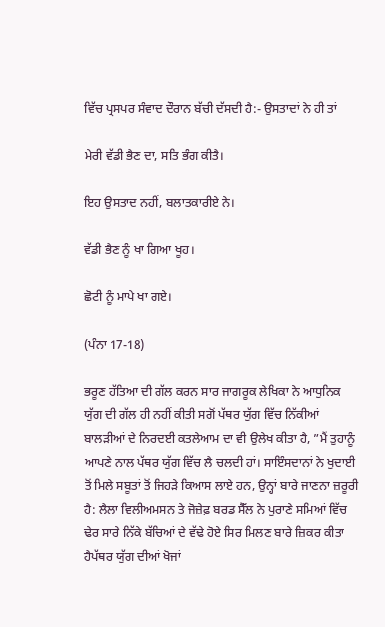ਵਿੱਚ ਪ੍ਰਸਪਰ ਸੰਵਾਦ ਦੌਰਾਨ ਬੱਚੀ ਦੱਸਦੀ ਹੈ:- ਉਸਤਾਦਾਂ ਨੇ ਹੀ ਤਾਂ

ਮੇਰੀ ਵੱਡੀ ਭੈਣ ਦਾ, ਸਤਿ ਭੰਗ ਕੀਤੈ।

ਇਹ ਉਸਤਾਦ ਨਹੀਂ, ਬਲਾਤਕਾਰੀਏ ਨੇ।

ਵੱਡੀ ਭੈਣ ਨੂੰ ਖਾ ਗਿਆ ਖੂਹ।

ਛੋਟੀ ਨੂੰ ਮਾਪੇ ਖਾ ਗਏ।

(ਪੰਨਾ 17-18)

ਭਰੂਣ ਹੱਤਿਆ ਦੀ ਗੱਲ ਕਰਨ ਸਾਰ ਜਾਗਰੂਕ ਲੇਖਿਕਾ ਨੇ ਆਧੁਨਿਕ ਯੁੱਗ ਦੀ ਗੱਲ ਹੀ ਨਹੀਂ ਕੀਤੀ ਸਗੋਂ ਪੱਥਰ ਯੁੱਗ ਵਿੱਚ ਨਿੱਕੀਆਂ ਬਾਲੜੀਆਂ ਦੇ ਨਿਰਦਈ ਕਤਲੇਆਮ ਦਾ ਵੀ ਉਲੇਖ ਕੀਤਾ ਹੈ, ”ਮੈਂ ਤੁਹਾਨੂੰ ਆਪਣੇ ਨਾਲ ਪੱਥਰ ਯੁੱਗ ਵਿੱਚ ਲੈ ਚਲਦੀ ਹਾਂ। ਸਾਇੰਸਦਾਨਾਂ ਨੇ ਖੁਦਾਈ ਤੋਂ ਮਿਲੇ ਸਬੂਤਾਂ ਤੋਂ ਜਿਹੜੇ ਕਿਆਸ ਲਾਏ ਹਨ, ਉਨ੍ਹਾਂ ਬਾਰੇ ਜਾਣਨਾ ਜ਼ਰੂਰੀ ਹੈ: ਲੈਲਾ ਵਿਲੀਅਮਸਨ ਤੇ ਜੋਜ਼ੇਫ਼ ਬਰਡ ਸੈੱਲ ਨੇ ਪੁਰਾਣੇ ਸਮਿਆਂ ਵਿੱਚ ਢੇਰ ਸਾਰੇ ਨਿੱਕੇ ਬੱਚਿਆਂ ਦੇ ਵੱਢੇ ਹੋਏ ਸਿਰ ਮਿਲਣ ਬਾਰੇ ਜ਼ਿਕਰ ਕੀਤਾ ਹੈਪੱਥਰ ਯੁੱਗ ਦੀਆਂ ਖੋਜਾਂ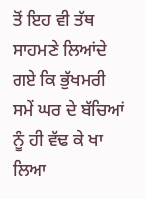ਤੋਂ ਇਹ ਵੀ ਤੱਥ ਸਾਹਮਣੇ ਲਿਆਂਦੇ ਗਏ ਕਿ ਭੁੱਖਮਰੀ ਸਮੇਂ ਘਰ ਦੇ ਬੱਚਿਆਂ ਨੂੰ ਹੀ ਵੱਢ ਕੇ ਖਾ ਲਿਆ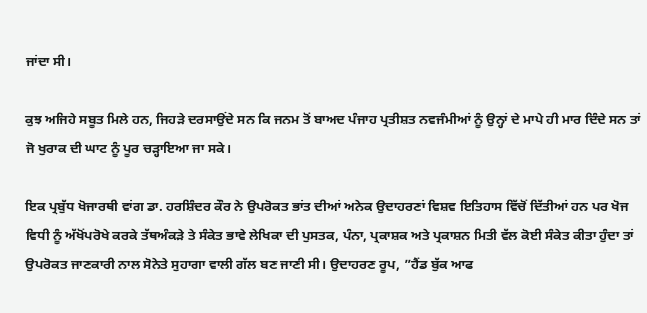ਜਾਂਦਾ ਸੀ।

ਕੁਝ ਅਜਿਹੇ ਸਬੂਤ ਮਿਲੇ ਹਨ, ਜਿਹੜੇ ਦਰਸਾਉਂਦੇ ਸਨ ਕਿ ਜਨਮ ਤੋਂ ਬਾਅਦ ਪੰਜਾਹ ਪ੍ਰਤੀਸ਼ਤ ਨਵਜੰਮੀਆਂ ਨੂੰ ਉਨ੍ਹਾਂ ਦੇ ਮਾਪੇ ਹੀ ਮਾਰ ਦਿੰਦੇ ਸਨ ਤਾਂ ਜੋ ਖੁਰਾਕ ਦੀ ਘਾਟ ਨੂੰ ਪੂਰ ਚੜ੍ਹਾਇਆ ਜਾ ਸਕੇ।

ਇਕ ਪ੍ਰਬੁੱਧ ਖੋਜਾਰਥੀ ਵਾਂਗ ਡਾ. ਹਰਸ਼ਿੰਦਰ ਕੌਰ ਨੇ ਉਪਰੋਕਤ ਭਾਂਤ ਦੀਆਂ ਅਨੇਕ ਉਦਾਹਰਣਾਂ ਵਿਸ਼ਵ ਇਤਿਹਾਸ ਵਿੱਚੋਂ ਦਿੱਤੀਆਂ ਹਨ ਪਰ ਖੋਜ ਵਿਧੀ ਨੂੰ ਅੱਖੋਂਪਰੋਖੇ ਕਰਕੇ ਤੱਥਅੰਕੜੇ ਤੇ ਸੰਕੇਤ ਭਾਵੇ ਲੇਖਿਕਾ ਦੀ ਪੁਸਤਕ, ਪੰਨਾ, ਪ੍ਰਕਾਸ਼ਕ ਅਤੇ ਪ੍ਰਕਾਸ਼ਨ ਮਿਤੀ ਵੱਲ ਕੋਈ ਸੰਕੇਤ ਕੀਤਾ ਹੁੰਦਾ ਤਾਂ ਉਪਰੋਕਤ ਜਾਣਕਾਰੀ ਨਾਲ ਸੋਨੇਤੇ ਸੁਹਾਗਾ ਵਾਲੀ ਗੱਲ ਬਣ ਜਾਣੀ ਸੀ। ਉਦਾਹਰਣ ਰੂਪ, ”ਹੈਂਡ ਬੁੱਕ ਆਫ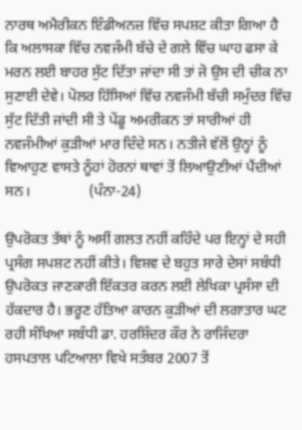ਨਾਰਥ ਅਮੈਰੀਕਨ ਇੰਡੀਅਨਜ਼ ਵਿੱਚ ਸਪਸ਼ਟ ਕੀਤਾ ਗਿਆ ਹੈ ਕਿ ਅਲਾਸਕਾ ਵਿੱਚ ਨਵਜੰਮੀ ਬੱਚੇ ਦੇ ਗਲੇ ਵਿੱਚ ਘਾਹ ਫਸਾ ਕੇ ਮਰਨ ਲਈ ਬਾਹਰ ਸੁੱਟ ਦਿੱਤਾ ਜਾਂਦਾ ਸੀ ਤਾਂ ਜੋ ਉਸ ਦੀ ਚੀਕ ਨਾ ਸੁਣਾਈ ਦੇਵੇ। ਪੋਲਰ ਹਿੱਸਿਆਂ ਵਿੱਚ ਨਵਜੰਮੀ ਬੱਚੀ ਸਮੁੰਦਰ ਵਿੱਚ ਸੁੱਟ ਦਿੱਤੀ ਜਾਂਦੀ ਸੀ ਤੇ ਪੇਂਡੂ ਅਮਰੀਕਨ ਤਾਂ ਸਾਰੀਆਂ ਹੀ ਨਵਜੰਮੀਆਂ ਕੁੜੀਆਂ ਮਾਰ ਦਿੰਦੇ ਸਨ। ਨਤੀਜੇ ਵੱਲੋਂ ਉਨ੍ਹਾਂ ਨੂੰ ਵਿਆਹੁਣ ਵਾਸਤੇ ਨੂੰਹਾਂ ਹੋਰਨਾਂ ਥਾਵਾਂ ਤੋਂ ਲਿਆਉਣੀਆਂ ਪੈਂਦੀਆਂ ਸਨ।                (ਪੰਨਾ-24)

ਉਪਰੋਕਤ ਤੱਥਾਂ ਨੂੰ ਅਸੀਂ ਗਲਤ ਨਹੀਂ ਕਹਿੰਦੇ ਪਰ ਇਨ੍ਹਾਂ ਦੇ ਸਹੀ ਪ੍ਰਸੰਗ ਸਪਸ਼ਟ ਨਹੀਂ ਕੀਤੇ। ਵਿਸ਼ਵ ਦੇ ਬਹੁਤ ਸਾਰੇ ਦੇਸਾਂ ਸਬੰਧੀ ਉਪਰੋਕਤ ਜਾਣਕਾਰੀ ਇੱਕਤਰ ਕਰਨ ਲਈ ਲੇਖਿਕਾ ਪ੍ਰਸੰਸਾ ਦੀ ਹੱਕਦਾਰ ਹੈ। ਭਰੂਣ ਹੱਤਿਆ ਕਾਰਨ ਕੁੜੀਆਂ ਦੀ ਲਗਾਤਾਰ ਘਟ ਰਹੀ ਸੰਖਿਆ ਸਬੰਧੀ ਡਾ. ਹਰਸ਼ਿੰਦਰ ਕੌਰ ਨੇ ਰਾਜਿੰਦਰਾ ਹਸਪਤਾਲ ਪਟਿਆਲਾ ਵਿਖੇ ਸਤੰਬਰ 2007 ਤੋਂ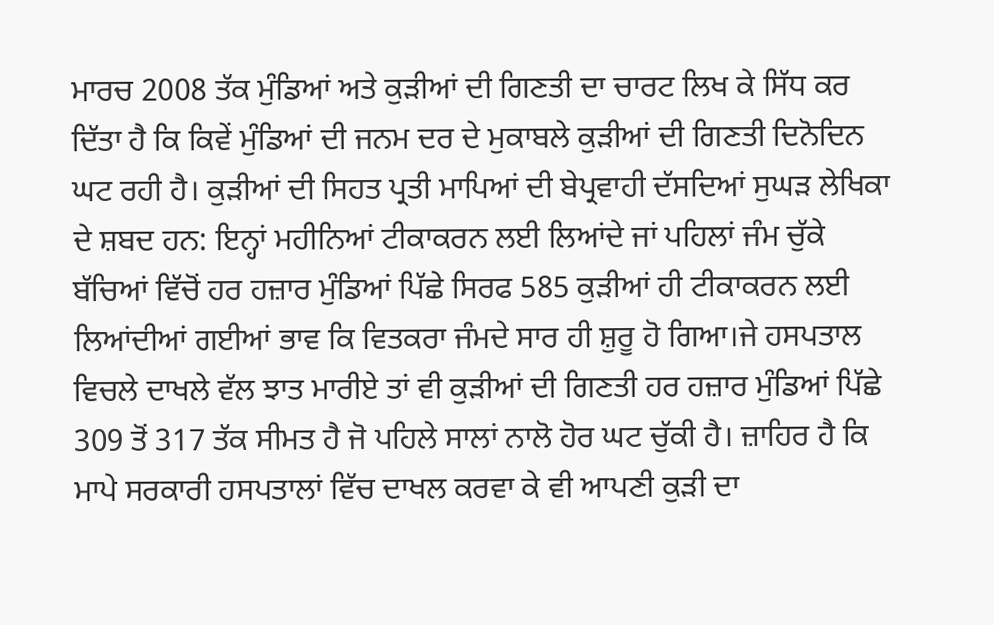ਮਾਰਚ 2008 ਤੱਕ ਮੁੰਡਿਆਂ ਅਤੇ ਕੁੜੀਆਂ ਦੀ ਗਿਣਤੀ ਦਾ ਚਾਰਟ ਲਿਖ ਕੇ ਸਿੱਧ ਕਰ ਦਿੱਤਾ ਹੈ ਕਿ ਕਿਵੇਂ ਮੁੰਡਿਆਂ ਦੀ ਜਨਮ ਦਰ ਦੇ ਮੁਕਾਬਲੇ ਕੁੜੀਆਂ ਦੀ ਗਿਣਤੀ ਦਿਨੋਦਿਨ ਘਟ ਰਹੀ ਹੈ। ਕੁੜੀਆਂ ਦੀ ਸਿਹਤ ਪ੍ਰਤੀ ਮਾਪਿਆਂ ਦੀ ਬੇਪ੍ਰਵਾਹੀ ਦੱਸਦਿਆਂ ਸੁਘੜ ਲੇਖਿਕਾ ਦੇ ਸ਼ਬਦ ਹਨ: ਇਨ੍ਹਾਂ ਮਹੀਨਿਆਂ ਟੀਕਾਕਰਨ ਲਈ ਲਿਆਂਦੇ ਜਾਂ ਪਹਿਲਾਂ ਜੰਮ ਚੁੱਕੇ ਬੱਚਿਆਂ ਵਿੱਚੋਂ ਹਰ ਹਜ਼ਾਰ ਮੁੰਡਿਆਂ ਪਿੱਛੇ ਸਿਰਫ 585 ਕੁੜੀਆਂ ਹੀ ਟੀਕਾਕਰਨ ਲਈ ਲਿਆਂਦੀਆਂ ਗਈਆਂ ਭਾਵ ਕਿ ਵਿਤਕਰਾ ਜੰਮਦੇ ਸਾਰ ਹੀ ਸ਼ੁਰੂ ਹੋ ਗਿਆ।ਜੇ ਹਸਪਤਾਲ ਵਿਚਲੇ ਦਾਖਲੇ ਵੱਲ ਝਾਤ ਮਾਰੀਏ ਤਾਂ ਵੀ ਕੁੜੀਆਂ ਦੀ ਗਿਣਤੀ ਹਰ ਹਜ਼ਾਰ ਮੁੰਡਿਆਂ ਪਿੱਛੇ 309 ਤੋਂ 317 ਤੱਕ ਸੀਮਤ ਹੈ ਜੋ ਪਹਿਲੇ ਸਾਲਾਂ ਨਾਲੋ ਹੋਰ ਘਟ ਚੁੱਕੀ ਹੈ। ਜ਼ਾਹਿਰ ਹੈ ਕਿ ਮਾਪੇ ਸਰਕਾਰੀ ਹਸਪਤਾਲਾਂ ਵਿੱਚ ਦਾਖਲ ਕਰਵਾ ਕੇ ਵੀ ਆਪਣੀ ਕੁੜੀ ਦਾ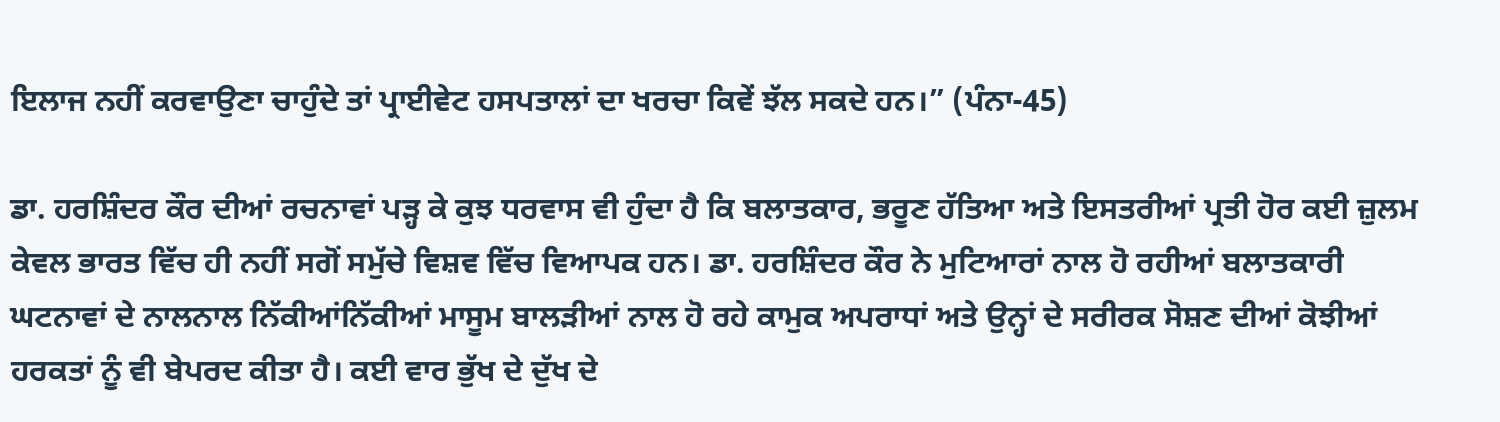ਇਲਾਜ ਨਹੀਂ ਕਰਵਾਉਣਾ ਚਾਹੁੰਦੇ ਤਾਂ ਪ੍ਰਾਈਵੇਟ ਹਸਪਤਾਲਾਂ ਦਾ ਖਰਚਾ ਕਿਵੇਂ ਝੱਲ ਸਕਦੇ ਹਨ।” (ਪੰਨਾ-45)

ਡਾ. ਹਰਸ਼ਿੰਦਰ ਕੌਰ ਦੀਆਂ ਰਚਨਾਵਾਂ ਪੜ੍ਹ ਕੇ ਕੁਝ ਧਰਵਾਸ ਵੀ ਹੁੰਦਾ ਹੈ ਕਿ ਬਲਾਤਕਾਰ, ਭਰੂਣ ਹੱਤਿਆ ਅਤੇ ਇਸਤਰੀਆਂ ਪ੍ਰਤੀ ਹੋਰ ਕਈ ਜ਼ੁਲਮ ਕੇਵਲ ਭਾਰਤ ਵਿੱਚ ਹੀ ਨਹੀਂ ਸਗੋਂ ਸਮੁੱਚੇ ਵਿਸ਼ਵ ਵਿੱਚ ਵਿਆਪਕ ਹਨ। ਡਾ. ਹਰਸ਼ਿੰਦਰ ਕੌਰ ਨੇ ਮੁਟਿਆਰਾਂ ਨਾਲ ਹੋ ਰਹੀਆਂ ਬਲਾਤਕਾਰੀ ਘਟਨਾਵਾਂ ਦੇ ਨਾਲਨਾਲ ਨਿੱਕੀਆਂਨਿੱਕੀਆਂ ਮਾਸੂਮ ਬਾਲੜੀਆਂ ਨਾਲ ਹੋ ਰਹੇ ਕਾਮੁਕ ਅਪਰਾਧਾਂ ਅਤੇ ਉਨ੍ਹਾਂ ਦੇ ਸਰੀਰਕ ਸੋਸ਼ਣ ਦੀਆਂ ਕੋਝੀਆਂ ਹਰਕਤਾਂ ਨੂੰ ਵੀ ਬੇਪਰਦ ਕੀਤਾ ਹੈ। ਕਈ ਵਾਰ ਭੁੱਖ ਦੇ ਦੁੱਖ ਦੇ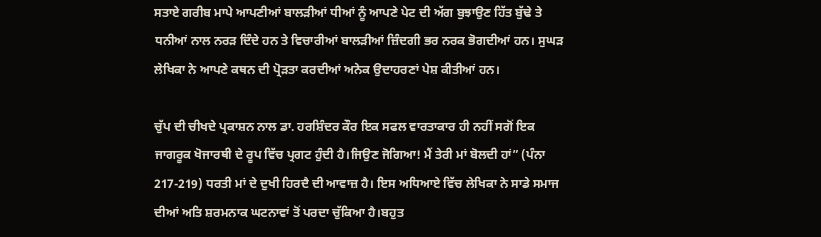ਸਤਾਏ ਗਰੀਬ ਮਾਪੇ ਆਪਣੀਆਂ ਬਾਲੜੀਆਂ ਧੀਆਂ ਨੂੰ ਆਪਣੇ ਪੇਟ ਦੀ ਅੱਗ ਬੁਝਾਉਣ ਹਿੱਤ ਬੁੱਢੇ ਤੇ ਧਨੀਆਂ ਨਾਲ ਨਰੜ ਦਿੰਦੇ ਹਨ ਤੇ ਵਿਚਾਰੀਆਂ ਬਾਲੜੀਆਂ ਜ਼ਿੰਦਗੀ ਭਰ ਨਰਕ ਭੋਗਦੀਆਂ ਹਨ। ਸੁਘੜ ਲੇਖਿਕਾ ਨੇ ਆਪਣੇ ਕਥਨ ਦੀ ਪ੍ਰੋੜਤਾ ਕਰਦੀਆਂ ਅਨੇਕ ਉਦਾਹਰਣਾਂ ਪੇਸ਼ ਕੀਤੀਆਂ ਹਨ।

ਚੁੱਪ ਦੀ ਚੀਖਦੇ ਪ੍ਰਕਾਸ਼ਨ ਨਾਲ ਡਾ. ਹਰਸ਼ਿੰਦਰ ਕੌਰ ਇਕ ਸਫਲ ਵਾਰਤਾਕਾਰ ਹੀ ਨਹੀਂ ਸਗੋਂ ਇਕ ਜਾਗਰੂਕ ਖੋਜਾਰਥੀ ਦੇ ਰੂਪ ਵਿੱਚ ਪ੍ਰਗਟ ਹੁੰਦੀ ਹੈ।ਜਿਉਣ ਜੋਗਿਆ! ਮੈਂ ਤੇਰੀ ਮਾਂ ਬੋਲਦੀ ਹਾਂ” (ਪੰਨਾ 217-219) ਧਰਤੀ ਮਾਂ ਦੇ ਦੁਖੀ ਹਿਰਦੈ ਦੀ ਆਵਾਜ਼ ਹੈ। ਇਸ ਅਧਿਆਏ ਵਿੱਚ ਲੇਖਿਕਾ ਨੇ ਸਾਡੇ ਸਮਾਜ ਦੀਆਂ ਅਤਿ ਸ਼ਰਮਨਾਕ ਘਟਨਾਵਾਂ ਤੋਂ ਪਰਦਾ ਚੁੱਕਿਆ ਹੈ।ਬਹੁਤ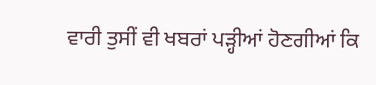ਵਾਰੀ ਤੁਸੀਂ ਵੀ ਖਬਰਾਂ ਪੜ੍ਹੀਆਂ ਹੋਣਗੀਆਂ ਕਿ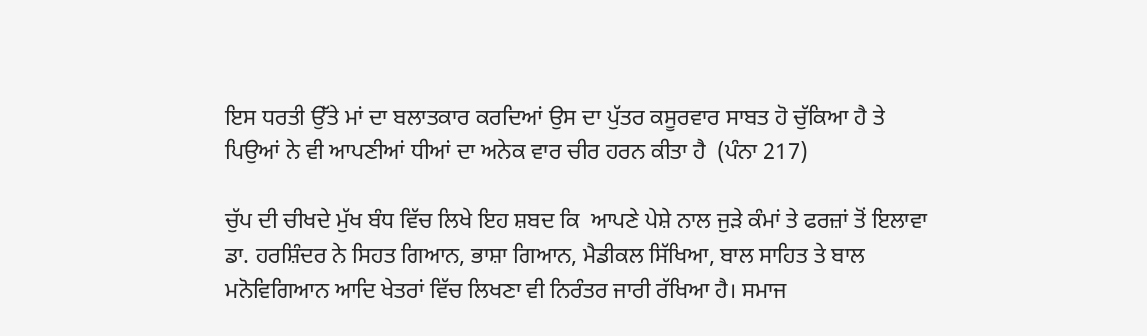ਇਸ ਧਰਤੀ ਉੱਤੇ ਮਾਂ ਦਾ ਬਲਾਤਕਾਰ ਕਰਦਿਆਂ ਉਸ ਦਾ ਪੁੱਤਰ ਕਸੂਰਵਾਰ ਸਾਬਤ ਹੋ ਚੁੱਕਿਆ ਹੈ ਤੇ ਪਿਉਆਂ ਨੇ ਵੀ ਆਪਣੀਆਂ ਧੀਆਂ ਦਾ ਅਨੇਕ ਵਾਰ ਚੀਰ ਹਰਨ ਕੀਤਾ ਹੈ  (ਪੰਨਾ 217)

ਚੁੱਪ ਦੀ ਚੀਖਦੇ ਮੁੱਖ ਬੰਧ ਵਿੱਚ ਲਿਖੇ ਇਹ ਸ਼ਬਦ ਕਿ  ਆਪਣੇ ਪੇਸ਼ੇ ਨਾਲ ਜੁੜੇ ਕੰਮਾਂ ਤੇ ਫਰਜ਼ਾਂ ਤੋਂ ਇਲਾਵਾ ਡਾ. ਹਰਸ਼ਿੰਦਰ ਨੇ ਸਿਹਤ ਗਿਆਨ, ਭਾਸ਼ਾ ਗਿਆਨ, ਮੈਡੀਕਲ ਸਿੱਖਿਆ, ਬਾਲ ਸਾਹਿਤ ਤੇ ਬਾਲ ਮਨੋਵਿਗਿਆਨ ਆਦਿ ਖੇਤਰਾਂ ਵਿੱਚ ਲਿਖਣਾ ਵੀ ਨਿਰੰਤਰ ਜਾਰੀ ਰੱਖਿਆ ਹੈ। ਸਮਾਜ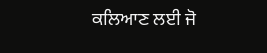ਕਲਿਆਣ ਲਈ ਜੋ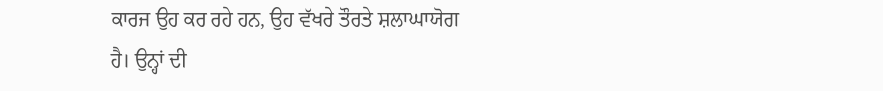ਕਾਰਜ ਉਹ ਕਰ ਰਹੇ ਹਨ, ਉਹ ਵੱਖਰੇ ਤੌਰਤੇ ਸ਼ਲਾਘਾਯੋਗ ਹੈ। ਉਨ੍ਹਾਂ ਦੀ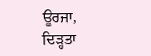ਊਰਜਾ, ਦਿੜ੍ਹਤਾ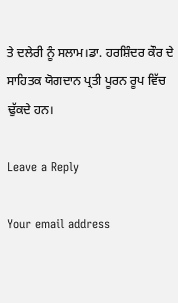ਤੇ ਦਲੇਰੀ ਨੂੰ ਸਲਾਮ।ਡਾ. ਹਰਸ਼ਿੰਦਰ ਕੌਰ ਦੇ ਸਾਹਿਤਕ ਯੋਗਦਾਨ ਪ੍ਰਤੀ ਪੂਰਨ ਰੂਪ ਵਿੱਚ ਢੁੱਕਦੇ ਹਨ।

Leave a Reply

Your email address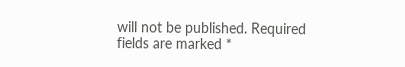will not be published. Required fields are marked *